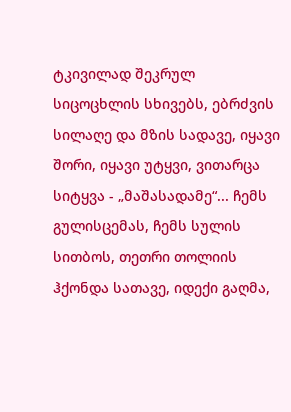ტკივილად შეკრულ სიცოცხლის სხივებს, ებრძვის სილაღე და მზის სადავე, იყავი შორი, იყავი უტყვი, ვითარცა სიტყვა - „მაშასადამე“... ჩემს გულისცემას, ჩემს სულის სითბოს, თეთრი თოლიის ჰქონდა სათავე, იდექი გაღმა,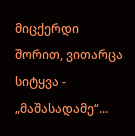მიცქერდი შორით, ვითარცა სიტყვა - „მაშასადამე“...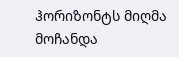ჰორიზონტს მიღმა მოჩანდა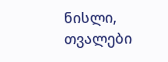ნისლი, თვალები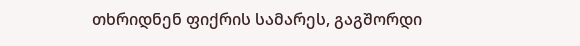თხრიდნენ ფიქრის სამარეს, გაგშორდი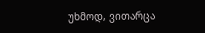უხმოდ, ვითარცა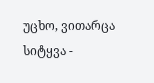უცხო, ვითარცა სიტყვა -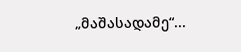„მაშასადამე“...